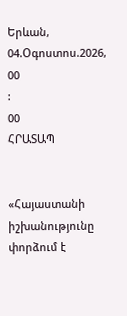Երևան, 04.Օգոստոս.2026,
00
:
00
ՀՐԱՏԱՊ


«Հայաստանի իշխանությունը փորձում է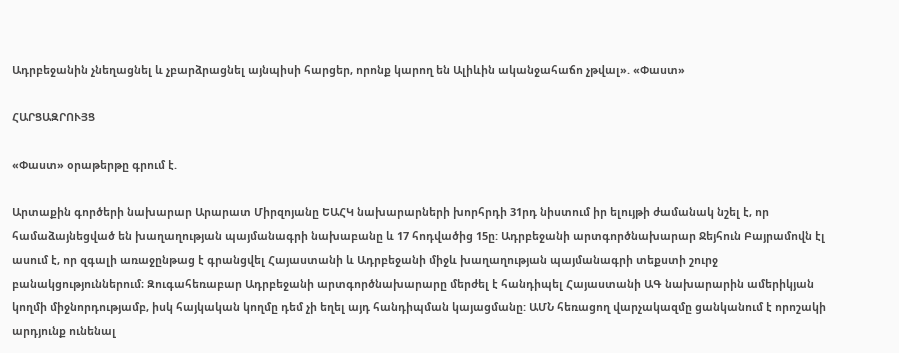Ադրբեջանին չնեղացնել և չբարձրացնել այնպիսի հարցեր, որոնք կարող են Ալիևին ականջահաճո չթվալ». «Փաստ»

ՀԱՐՑԱԶՐՈՒՅՑ

«Փաստ» օրաթերթը գրում է.

Արտաքին գործերի նախարար Արարատ Միրզոյանը ԵԱՀԿ նախարարների խորհրդի 31րդ նիստում իր ելույթի ժամանակ նշել է, որ համաձայնեցված են խաղաղության պայմանագրի նախաբանը և 17 հոդվածից 15ը: Ադրբեջանի արտգործնախարար Ջեյհուն Բայրամովն էլ ասում է, որ զգալի առաջընթաց է գրանցվել Հայաստանի և Ադրբեջանի միջև խաղաղության պայմանագրի տեքստի շուրջ բանակցություններում։ Զուգահեռաբար Ադրբեջանի արտգործնախարարը մերժել է հանդիպել Հայաստանի ԱԳ նախարարին ամերիկյան կողմի միջնորդությամբ, իսկ հայկական կողմը դեմ չի եղել այդ հանդիպման կայացմանը: ԱՄՆ հեռացող վարչակազմը ցանկանում է որոշակի արդյունք ունենալ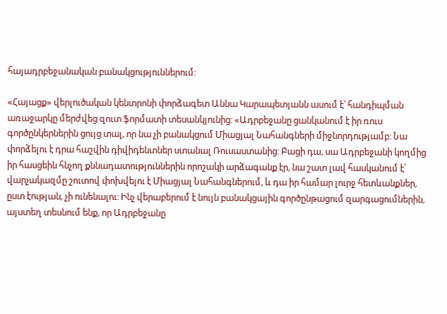հայադրբեջանական բանակցություններում:

«Հայացք» վերլուծական կենտրոնի փորձագետ Աննա Կարապետյանն ասում է՝ հանդիպման առաջարկը մերժվեց զուտ ֆորմատի տեսանկյունից: «Ադրբեջանը ցանկանում է իր ռուս գործընկերներին ցույց տալ, որ նա չի բանակցում Միացյալ Նահանգների միջնորդությամբ: Նա փորձելու է դրա հաշվին դիվիդենտներ ստանալ Ռուսաստանից: Բացի դա, սա Ադրբեջանի կողմից իր հասցեին հնչող քննադատություններին որոշակի արձագանք էր, նա շատ լավ հասկանում է՝ վարչակազմը շուտով փոխվելու է Միացյալ Նահանգներում, և դա իր համար լուրջ հետևանքներ, ըստ էության, չի ունենալու: Ինչ վերաբերում է նույն բանակցային գործընթացում զարգացումներին, այստեղ տեսնում ենք, որ Ադրբեջանը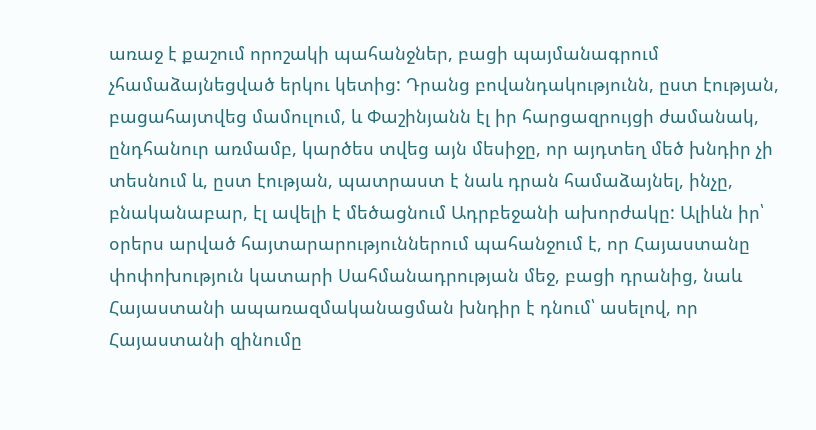առաջ է քաշում որոշակի պահանջներ, բացի պայմանագրում չհամաձայնեցված երկու կետից: Դրանց բովանդակությունն, ըստ էության, բացահայտվեց մամուլում, և Փաշինյանն էլ իր հարցազրույցի ժամանակ, ընդհանուր առմամբ, կարծես տվեց այն մեսիջը, որ այդտեղ մեծ խնդիր չի տեսնում և, ըստ էության, պատրաստ է նաև դրան համաձայնել, ինչը, բնականաբար, էլ ավելի է մեծացնում Ադրբեջանի ախորժակը: Ալիևն իր՝ օրերս արված հայտարարություններում պահանջում է, որ Հայաստանը փոփոխություն կատարի Սահմանադրության մեջ, բացի դրանից, նաև Հայաստանի ապառազմականացման խնդիր է դնում՝ ասելով, որ Հայաստանի զինումը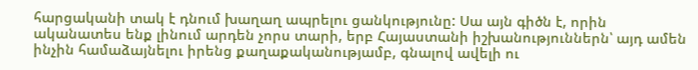հարցականի տակ է դնում խաղաղ ապրելու ցանկությունը: Սա այն գիծն է, որին ականատես ենք լինում արդեն չորս տարի, երբ Հայաստանի իշխանություններն՝ այդ ամեն ինչին համաձայնելու իրենց քաղաքականությամբ, գնալով ավելի ու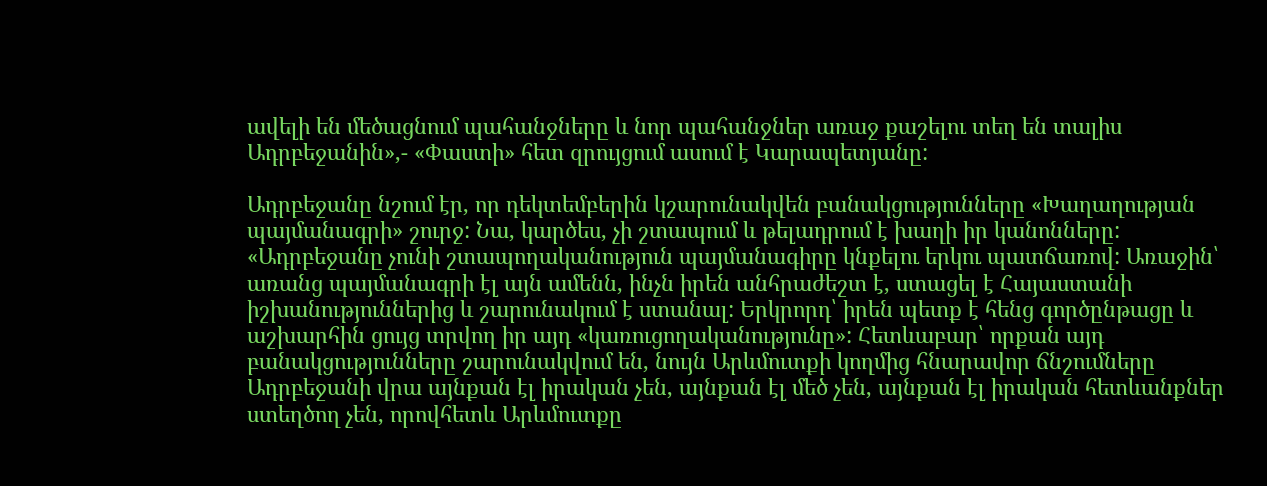ավելի են մեծացնում պահանջները և նոր պահանջներ առաջ քաշելու տեղ են տալիս Ադրբեջանին»,- «Փաստի» հետ զրույցում ասում է Կարապետյանը:

Ադրբեջանը նշում էր, որ դեկտեմբերին կշարունակվեն բանակցությունները «Խաղաղության պայմանագրի» շուրջ: Նա, կարծես, չի շտապում և թելադրում է խաղի իր կանոնները: «Ադրբեջանը չունի շտապողականություն պայմանագիրը կնքելու երկու պատճառով: Առաջին՝ առանց պայմանագրի էլ այն ամենն, ինչն իրեն անհրաժեշտ է, ստացել է Հայաստանի իշխանություններից և շարունակում է ստանալ: Երկրորդ՝ իրեն պետք է հենց գործընթացը և աշխարհին ցույց տրվող իր այդ «կառուցողականությունը»: Հետևաբար՝ որքան այդ բանակցությունները շարունակվում են, նույն Արևմուտքի կողմից հնարավոր ճնշումները Ադրբեջանի վրա այնքան էլ իրական չեն, այնքան էլ մեծ չեն, այնքան էլ իրական հետևանքներ ստեղծող չեն, որովհետև Արևմուտքը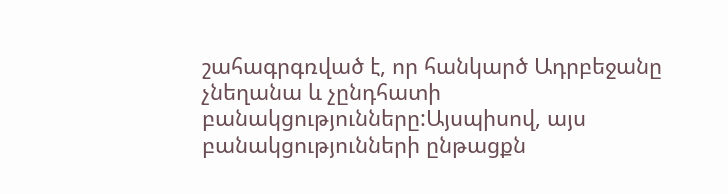շահագրգռված է, որ հանկարծ Ադրբեջանը չնեղանա և չընդհատի բանակցությունները:Այսպիսով, այս բանակցությունների ընթացքն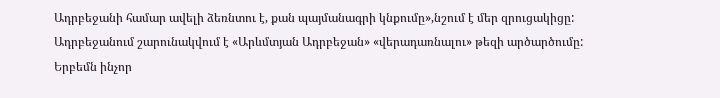Ադրբեջանի համար ավելի ձեռնտու է, քան պայմանագրի կնքումը»,նշում է մեր զրուցակիցը: Ադրբեջանում շարունակվում է «Արևմտյան Ադրբեջան» «վերադառնալու» թեզի արծարծումը: Երբեմն ինչոր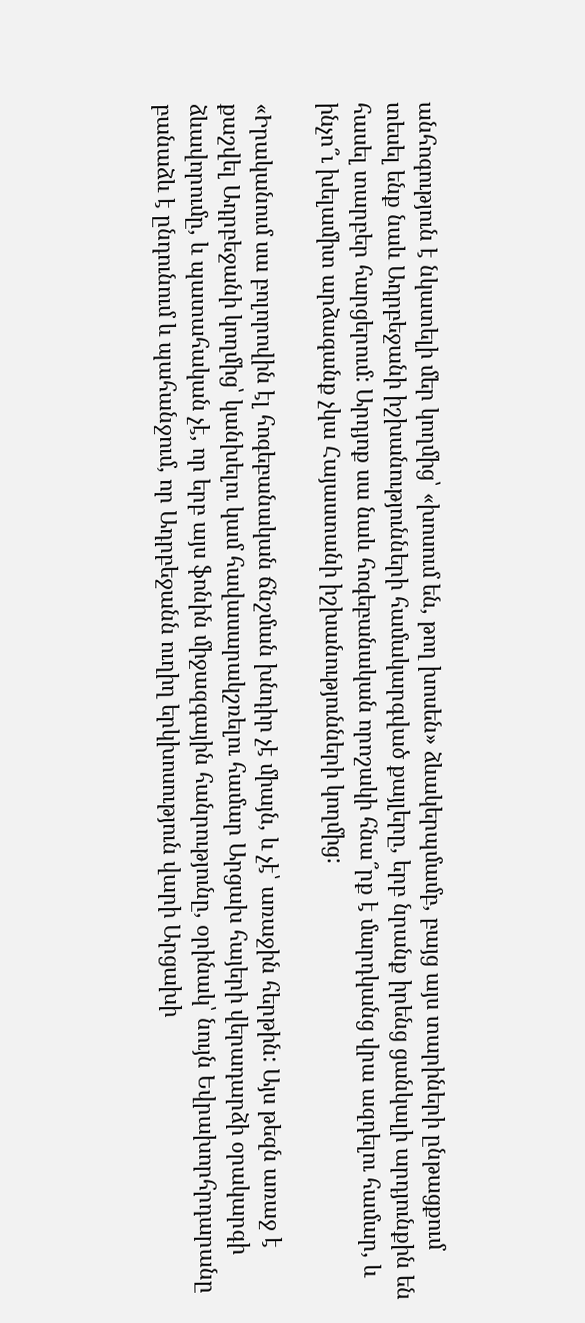անհոգություն է նկատելի մեր կողմից՝ «խոսում են, թող խոսեն» ձևակերպմամբ, բայց այս տարիների ընթացքում տեսել ենք նաև Ադրբեջանի իշխանությունների համակարգված քայլերը, երբ նրանք իրենց ցանկալի արդյունքին են հասել տարբեր հարցերում: Արդյոք սա նաև հոգեբանական որոշակի հնա՞րք է մարդկանց վրա ազդելու համար, և ինչո՞ւ խելամիտ արձագանք չկա Հայաստանի իշխանությունների կողմից:

«Իրականում սա բոլորովին էլ հոգեբանական ճնշման խնդիր չէ միայն, և չէ՝ առաջին հերթին: Այս թեզն առաջ է քաշվել Ադրբեջանի կողմից՝ կանխելու կամ հավասարակշռելու համար Արցախ հայերի վերադարձի օրակարգի ձևավորումը, և պատահական չէ, որ երբ այս ֆոնին միջազգային հանրությունը, օրինակ՝ նույն Եվրախորհրդարանը բանաձև է ընդունում և պահանջում, որ Ադրբեջանն ուղիղ երկխոսություն վարի Արցախի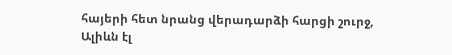հայերի հետ նրանց վերադարձի հարցի շուրջ, Ալիևն էլ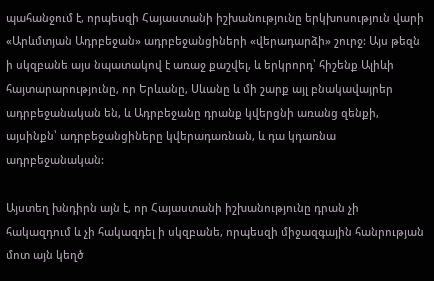պահանջում է, որպեսզի Հայաստանի իշխանությունը երկխոսություն վարի «Արևմտյան Ադրբեջան» ադրբեջանցիների «վերադարձի» շուրջ: Այս թեզն ի սկզբանե այս նպատակով է առաջ քաշվել, և երկրորդ՝ հիշենք Ալիևի հայտարարությունը, որ Երևանը, Սևանը և մի շարք այլ բնակավայրեր ադրբեջանական են, և Ադրբեջանը դրանք կվերցնի առանց զենքի, այսինքն՝ ադրբեջանցիները կվերադառնան, և դա կդառնա ադրբեջանական:

Այստեղ խնդիրն այն է, որ Հայաստանի իշխանությունը դրան չի հակազդում և չի հակազդել ի սկզբանե, որպեսզի միջազգային հանրության մոտ այն կեղծ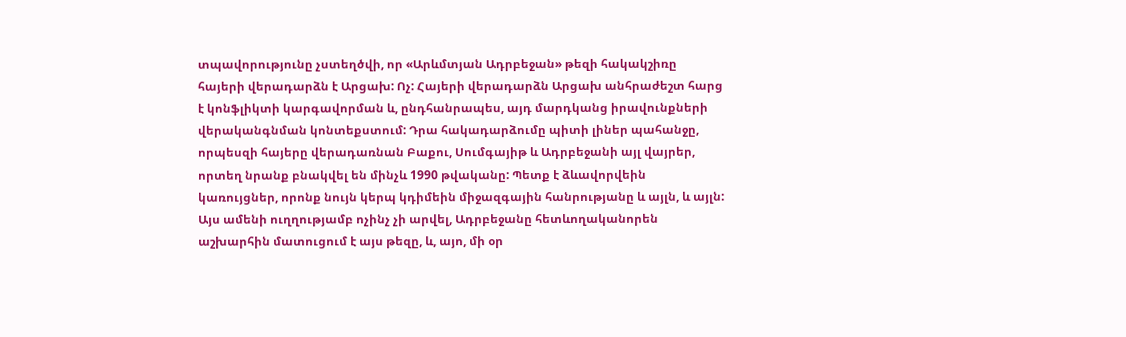տպավորությունը չստեղծվի, որ «Արևմտյան Ադրբեջան» թեզի հակակշիռը հայերի վերադարձն է Արցախ: Ոչ: Հայերի վերադարձն Արցախ անհրաժեշտ հարց է կոնֆլիկտի կարգավորման և, ընդհանրապես, այդ մարդկանց իրավունքների վերականգնման կոնտեքստում: Դրա հակադարձումը պիտի լիներ պահանջը, որպեսզի հայերը վերադառնան Բաքու, Սումգայիթ և Ադրբեջանի այլ վայրեր, որտեղ նրանք բնակվել են մինչև 1990 թվականը: Պետք է ձևավորվեին կառույցներ, որոնք նույն կերպ կդիմեին միջազգային հանրությանը և այլն, և այլն: Այս ամենի ուղղությամբ ոչինչ չի արվել, Ադրբեջանը հետևողականորեն աշխարհին մատուցում է այս թեզը, և, այո, մի օր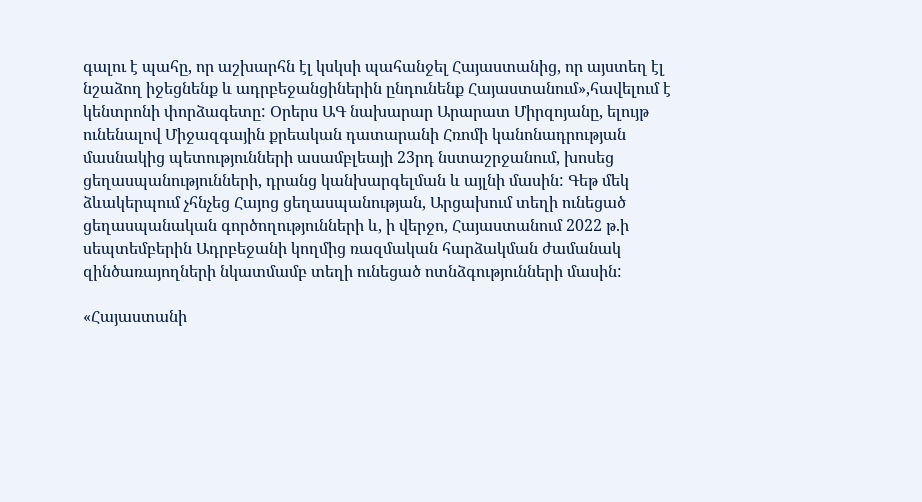գալու է պահը, որ աշխարհն էլ կսկսի պահանջել Հայաստանից, որ այստեղ էլ նշաձող իջեցնենք և ադրբեջանցիներին ընդունենք Հայաստանում»,հավելում է կենտրոնի փորձագետը: Օրերս ԱԳ նախարար Արարատ Միրզոյանը, ելույթ ունենալով Միջազգային քրեական դատարանի Հռոմի կանոնադրության մասնակից պետությունների ասամբլեայի 23րդ նստաշրջանում, խոսեց ցեղասպանությունների, դրանց կանխարգելման և այլնի մասին: Գեթ մեկ ձևակերպում չհնչեց Հայոց ցեղասպանության, Արցախում տեղի ունեցած ցեղասպանական գործողությունների և, ի վերջո, Հայաստանում 2022 թ.ի սեպտեմբերին Ադրբեջանի կողմից ռազմական հարձակման ժամանակ զինծառայողների նկատմամբ տեղի ունեցած ոտնձգությունների մասին:

«Հայաստանի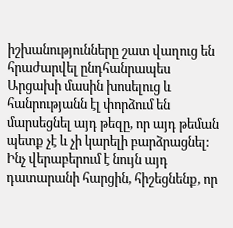իշխանությունները շատ վաղուց են հրաժարվել ընդհանրապես Արցախի մասին խոսելուց և հանրությանն էլ փորձում են մարսեցնել այդ թեզը, որ այդ թեման պետք չէ և չի կարելի բարձրացնել: Ինչ վերաբերում է նույն այդ դատարանի հարցին, հիշեցնենք, որ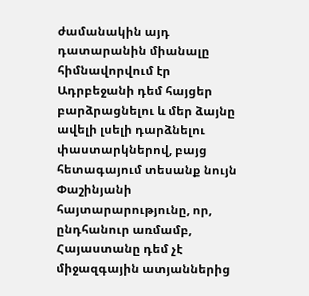ժամանակին այդ դատարանին միանալը հիմնավորվում էր Ադրբեջանի դեմ հայցեր բարձրացնելու և մեր ձայնը ավելի լսելի դարձնելու փաստարկներով, բայց հետագայում տեսանք նույն Փաշինյանի հայտարարությունը, որ, ընդհանուր առմամբ, Հայաստանը դեմ չէ միջազգային ատյաններից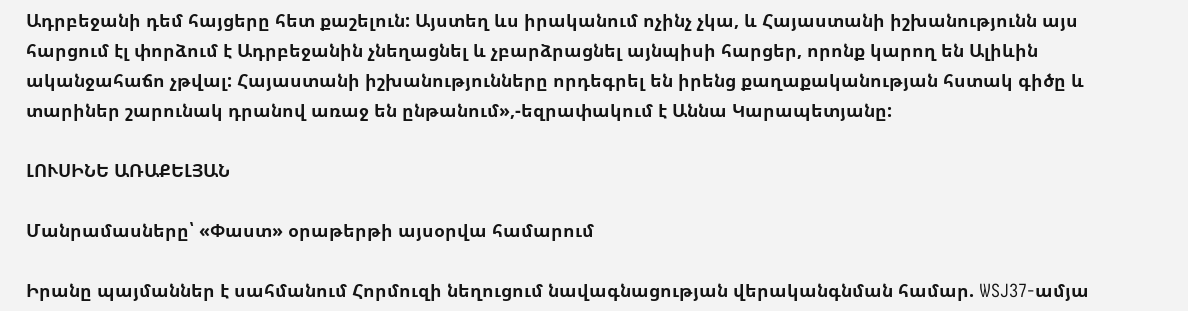Ադրբեջանի դեմ հայցերը հետ քաշելուն: Այստեղ ևս իրականում ոչինչ չկա, և Հայաստանի իշխանությունն այս հարցում էլ փորձում է Ադրբեջանին չնեղացնել և չբարձրացնել այնպիսի հարցեր, որոնք կարող են Ալիևին ականջահաճո չթվալ: Հայաստանի իշխանությունները որդեգրել են իրենց քաղաքականության հստակ գիծը և տարիներ շարունակ դրանով առաջ են ընթանում»,-եզրափակում է Աննա Կարապետյանը:

ԼՈՒՍԻՆԵ ԱՌԱՔԵԼՅԱՆ

Մանրամասները՝ «Փաստ» օրաթերթի այսօրվա համարում

Իրանը պայմաններ է սահմանում Հորմուզի նեղուցում նավագնացության վերականգնման համար. WSJ37-ամյա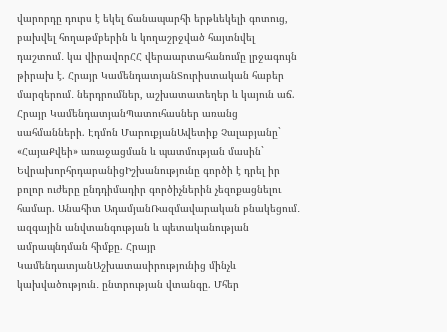վարորդը դուրս է եկել ճանապարհի երթևեկելի գոտուց, բախվել հողաթմբերին և կողաշրջված հայտնվել դաշտում․ կա վիրավորՀՀ վերաարտահանումը լրջագույն թիրախ է. Հրայր ԿամենդատյանՏուրիստական հաբեր մարզերում․ ներդրումներ, աշխատատեղեր և կայուն աճ. Հրայր ԿամենդատյանՊատուհասներ առանց սահմանների. Էդմոն ՄարուքյանԱվետիք Չալաբյանը` «ՀայաՔվեի» առաջացման և պատմության մասին` ԵվրախորհրդարանիցԻշխանությունը գործի է դրել իր բոլոր ուժերը ընդդիմադիր գործիչներին չեզոքացնելու համար. Անահիտ ԱդամյանՌազմավարական բնակեցում․ ազգային անվտանգության և պետականության ամրապնդման հիմքը. Հրայր ԿամենդատյանԱշխատասիրությունից մինչև կախվածություն․ ընտրության վտանգը. Մհեր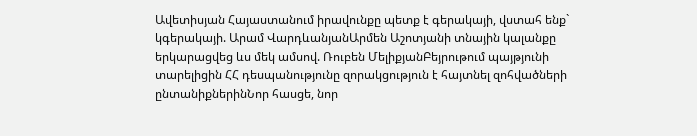Ավետիսյան Հայաստանում իրավունքը պետք է գերակայի, վստահ ենք` կգերակայի. Արամ ՎարդևանյանԱրմեն Աշոտյանի տնային կալանքը երկարացվեց ևս մեկ ամսով. Ռուբեն ՄելիքյանԲեյրութում պայթյունի տարելիցին ՀՀ դեսպանությունը զորակցություն է հայտնել զոհվածների ընտանիքներինՆոր հասցե, նոր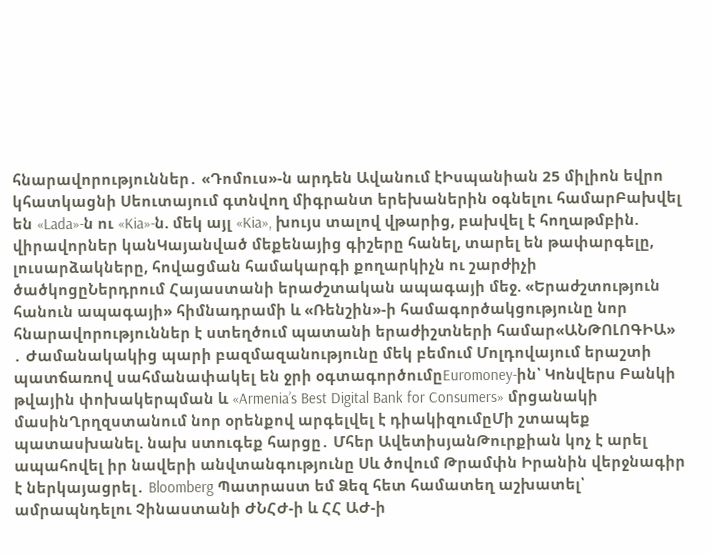հնարավորություններ․ «Դոմուս»-ն արդեն Ավանում էԻսպանիան 25 միլիոն եվրո կհատկացնի Սեուտայում գտնվող միգրանտ երեխաներին օգնելու համարԲախվել են «Lada»-ն ու «Kia»-ն. մեկ այլ «Kia», խույս տալով վթարից, բախվել է հողաթմբին. վիրավորներ կանԿայանված մեքենայից գիշերը հանել, տարել են թափարգելը, լուսարձակները, հովացման համակարգի քողարկիչն ու շարժիչի ծածկոցըՆերդրում Հայաստանի երաժշտական ապագայի մեջ. «Երաժշտություն հանուն ապագայի» հիմնադրամի և «Ռենշին»-ի համագործակցությունը նոր հնարավորություններ է ստեղծում պատանի երաժիշտների համար«ԱՆԹՈԼՈԳԻԱ» ․ Ժամանակակից պարի բազմազանությունը մեկ բեմում Մոլդովայում երաշտի պատճառով սահմանափակել են ջրի օգտագործումըEuromoney-ին՝ Կոնվերս Բանկի թվային փոխակերպման և «Armenia’s Best Digital Bank for Consumers» մրցանակի մասինՂրղզստանում նոր օրենքով արգելվել է դիակիզnւմըՄի շտապեք պատասխանել. նախ ստուգեք հարցը․ Մհեր ԱվետիսյանԹուրքիան կոչ է արել ապահովել իր նավերի անվտանգությունը Սև ծովում Թրամփն Իրանին վերջնագիր է ներկայացրել․ Bloomberg Պատրաստ եմ Ձեզ հետ համատեղ աշխատել՝ ամրապնդելու Չինաստանի ԺՆՀԺ-ի և ՀՀ ԱԺ-ի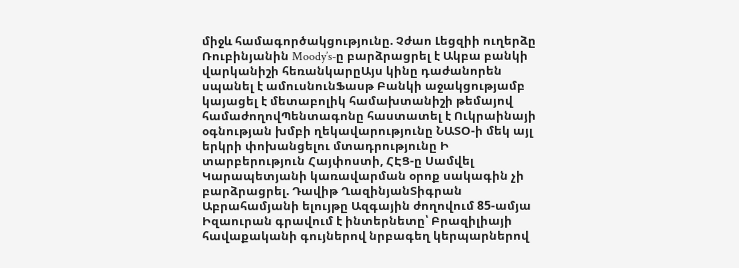միջև համագործակցությունը. Չժաո Լեցզիի ուղերձը Ռուբինյանին Moody’s-ը բարձրացրել է Ակբա բանկի վարկանիշի հեռանկարըԱյս կինը դաժանորեն սպանել է ամուսնունՖասթ Բանկի աջակցությամբ կայացել է մետաբոլիկ համախտանիշի թեմայով համաժողովՊենտագոնը հաստատել է Ուկրաինայի օգնության խմբի ղեկավարությունը ՆԱՏՕ-ի մեկ այլ երկրի փոխանցելու մտադրությունը Ի տարբերություն Հայփոստի, ՀԷՑ-ը Սամվել Կարապետյանի կառավարման օրոք սակագին չի բարձրացրել. Դավիթ ՂազինյանՏիգրան Աբրահամյանի ելույթը Ազգային ժողովում 85-ամյա Իզաուրան գրավում է ինտերնետը՝ Բրազիլիայի հավաքականի գույներով նրբագեղ կերպարներով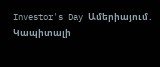Investor's Day Ամերիայում․ Կապիտալի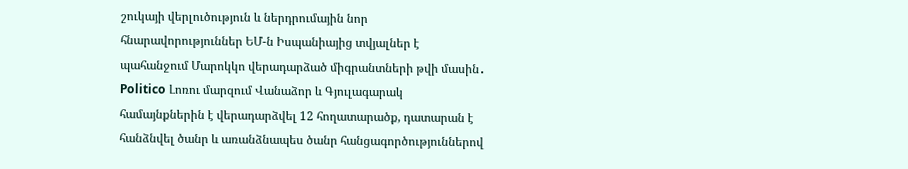շուկայի վերլուծություն և ներդրումային նոր հնարավորություններ ԵՄ-ն Իսպանիայից տվյալներ է պահանջում Մարոկկո վերադարձած միգրանտների թվի մասին․ Politico Լոռու մարզում Վանաձոր և Գյուլագարակ համայնքներին է վերադարձվել 12 հողատարածք, դատարան է հանձնվել ծանր և առանձնապես ծանր հանցագործություններով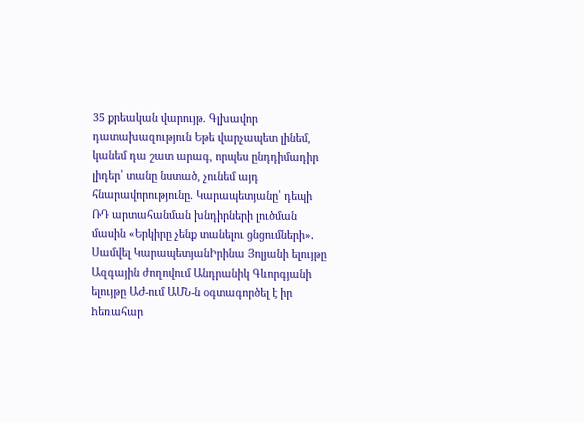35 քրեական վարույթ. Գլխավոր դատախազություն Եթե վարչապետ լինեմ, կանեմ դա շատ արագ, որպես ընդդիմադիր լիդեր՝ տանը նստած, չունեմ այդ հնարավորությունը. Կարապետյանը՝ դեպի ՌԴ արտահանման խնդիրների լուծման մասին «Երկիրը չենք տանելու ցնցումների»․ Սամվել ԿարապետյանԻրինա Յոլյանի ելույթը Ազգային ժողովում Անդրանիկ Գևորգյանի ելույթը ԱԺ-ում ԱՄՆ-ն oգտագործել է իր hեռահար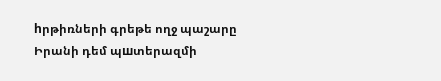hրթիռների գրեթե ողջ պաշարը Իրանի դեմ պшտերազմի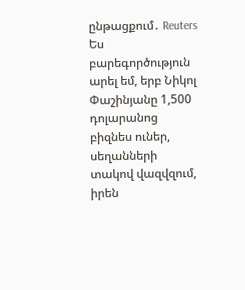ընթացքում․ Reuters Ես բարեգործություն արել եմ, երբ Նիկոլ Փաշինյանը 1,500 դոլարանոց բիզնես ուներ, սեղանների տակով վազվզում, իրեն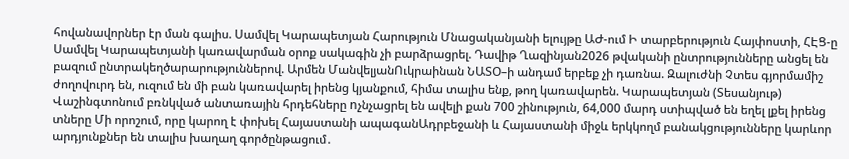հովանավորներ էր ման գալիս. Սամվել Կարապետյան Հարություն Մնացականյանի ելույթը ԱԺ-ում Ի տարբերություն Հայփոստի, ՀԷՑ-ը Սամվել Կարապետյանի կառավարման օրոք սակագին չի բարձրացրել. Դավիթ Ղազինյան2026 թվականի ընտրությունները անցել են բազում ընտրակեղծարարություններով. Արմեն ՄանվելյանՈւկրաինան ՆԱՏՕ–ի անդամ երբեք չի դառնա. Զալուժնի Չտես գյորմամիշ ժողովուրդ են, ուզում են մի բան կառավարել իրենց կյանքում, հիմա տալիս ենք, թող կառավարեն. Կարապետյան (Տեսանյութ) Վաշինգտոնում բռնկված անտառային հրդեհները nչնչացրել են ավելի քան 700 շինություն, 64,000 մարդ ստիպված են եղել լքել իրենց տները Մի որոշում, որը կարող է փոխել Հայաստանի ապագանԱդրբեջանի և Հայաստանի միջև երկկողմ բանակցությունները կարևոր արդյունքներ են տալիս խաղաղ գործընթացում․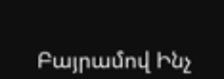Բայրամով Ինչ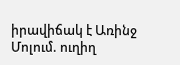իրավիճակ է Առինջ Մոլում. ուղիղ